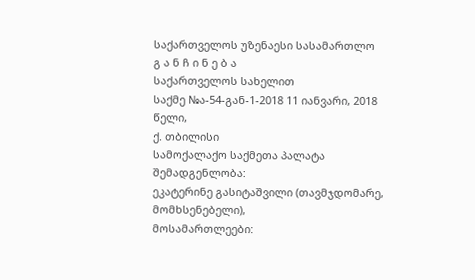საქართველოს უზენაესი სასამართლო
გ ა ნ ჩ ი ნ ე ბ ა
საქართველოს სახელით
საქმე №ა-54-გან-1-2018 11 იანვარი, 2018 წელი,
ქ. თბილისი
სამოქალაქო საქმეთა პალატა
შემადგენლობა:
ეკატერინე გასიტაშვილი (თავმჯდომარე, მომხსენებელი),
მოსამართლეები: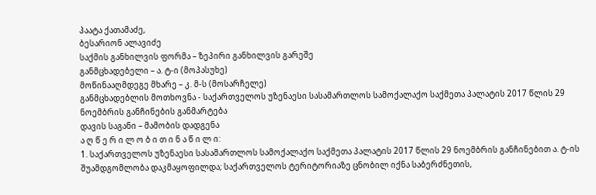პაატა ქათამაძე,
ბესარიონ ალავიძე
საქმის განხილვის ფორმა – ზეპირი განხილვის გარეშე
განმცხადებელი – ა. ტ-ი (მოპასუხე)
მოწინააღმდეგე მხარე – კ. მ-ს (მოსარჩელე)
განმცხადებლის მოთხოვნა - საქართველოს უზენაესი სასამართლოს სამოქალაქო საქმეთა პალატის 2017 წლის 29 ნოემბრის განჩინების განმარტება
დავის საგანი – მამობის დადგენა
ა ღ წ ე რ ი ლ ო ბ ი თ ი ნ ა წ ი ლ ი:
1. საქართველოს უზენაესი სასამართლოს სამოქალაქო საქმეთა პალატის 2017 წლის 29 ნოემბრის განჩინებით ა. ტ-ის შუამდგომლობა დაკმაყოფილდა; საქართველოს ტერიტორიაზე ცნობილ იქნა საბერძნეთის,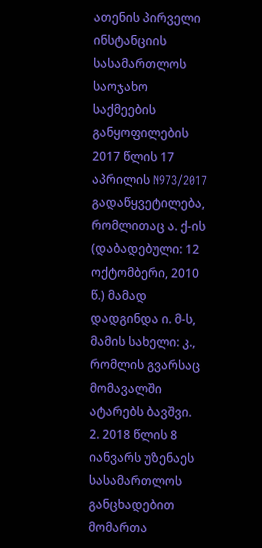ათენის პირველი ინსტანციის სასამართლოს საოჯახო საქმეების განყოფილების 2017 წლის 17 აპრილის N973/2017 გადაწყვეტილება, რომლითაც ა. ქ-ის (დაბადებული: 12 ოქტომბერი, 2010 წ.) მამად დადგინდა ი. მ-ს, მამის სახელი: კ., რომლის გვარსაც მომავალში ატარებს ბავშვი.
2. 2018 წლის 8 იანვარს უზენაეს სასამართლოს განცხადებით მომართა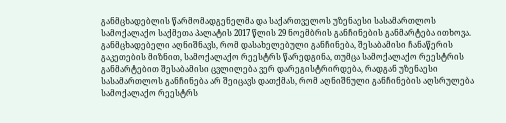განმცხადებლის წარმომადგენელმა და საქართველოს უზენაესი სასამართლოს სამოქალაქო საქმეთა პალატის 2017 წლის 29 ნოემბრის განჩინების განმარტება ითხოვა. განმცხადებელი აღნიშნავს, რომ დასახელებული განჩინება, შესაბამისი ჩანაწერის გაკეთების მიზნით, სამოქალაქო რეესტრს წარედგინა, თუმცა სამოქალაქო რეესტრის განმარტებით შესაბამისი ცვლილება ვერ დარეგისტრირდება, რადგან უზენაესი სასამართლოს განჩინება არ შეიცავს დათქმას, რომ აღნიშნული განჩინების აღსრულება სამოქალაქო რეესტრს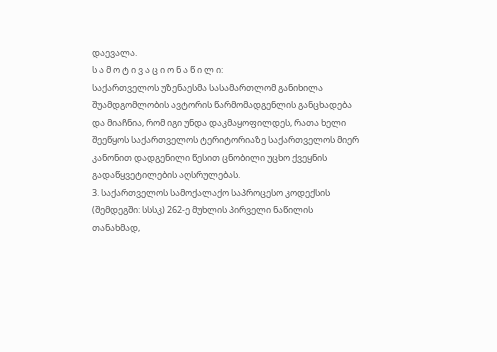დაევალა.
ს ა მ ო ტ ი ვ ა ც ი ო ნ ა წ ი ლ ი:
საქართველოს უზენაესმა სასამართლომ განიხილა შუამდგომლობის ავტორის წარმომადგენლის განცხადება და მიაჩნია, რომ იგი უნდა დაკმაყოფილდეს, რათა ხელი შეეწყოს საქართველოს ტერიტორიაზე საქართველოს მიერ კანონით დადგენილი წესით ცნობილი უცხო ქვეყნის გადაწყვეტილების აღსრულებას.
3. საქართველოს სამოქალაქო საპროცესო კოდექსის (შემდეგში: სსსკ) 262-ე მუხლის პირველი ნაწილის თანახმად,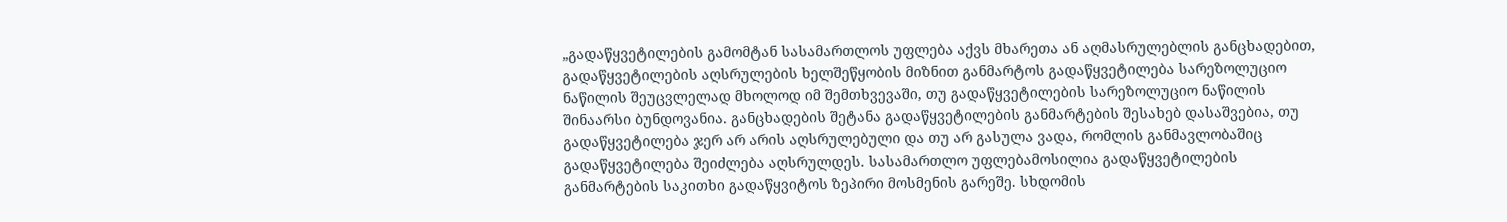„გადაწყვეტილების გამომტან სასამართლოს უფლება აქვს მხარეთა ან აღმასრულებლის განცხადებით, გადაწყვეტილების აღსრულების ხელშეწყობის მიზნით განმარტოს გადაწყვეტილება სარეზოლუციო ნაწილის შეუცვლელად მხოლოდ იმ შემთხვევაში, თუ გადაწყვეტილების სარეზოლუციო ნაწილის შინაარსი ბუნდოვანია. განცხადების შეტანა გადაწყვეტილების განმარტების შესახებ დასაშვებია, თუ გადაწყვეტილება ჯერ არ არის აღსრულებული და თუ არ გასულა ვადა, რომლის განმავლობაშიც გადაწყვეტილება შეიძლება აღსრულდეს. სასამართლო უფლებამოსილია გადაწყვეტილების განმარტების საკითხი გადაწყვიტოს ზეპირი მოსმენის გარეშე. სხდომის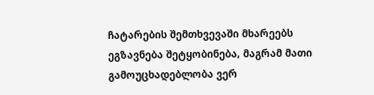ჩატარების შემთხვევაში მხარეებს ეგზავნება შეტყობინება, მაგრამ მათი გამოუცხადებლობა ვერ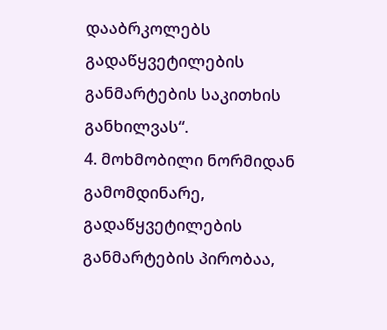დააბრკოლებს გადაწყვეტილების განმარტების საკითხის განხილვას“.
4. მოხმობილი ნორმიდან გამომდინარე, გადაწყვეტილების განმარტების პირობაა,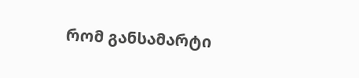რომ განსამარტი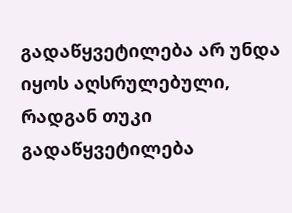გადაწყვეტილება არ უნდა იყოს აღსრულებული, რადგან თუკი გადაწყვეტილება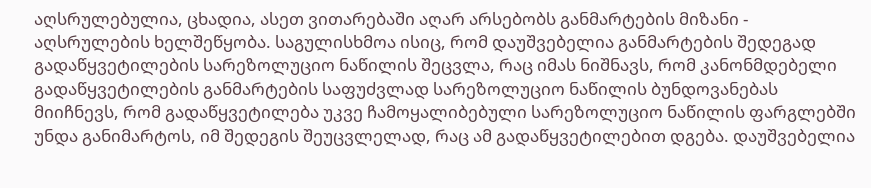აღსრულებულია, ცხადია, ასეთ ვითარებაში აღარ არსებობს განმარტების მიზანი - აღსრულების ხელშეწყობა. საგულისხმოა ისიც, რომ დაუშვებელია განმარტების შედეგად გადაწყვეტილების სარეზოლუციო ნაწილის შეცვლა, რაც იმას ნიშნავს, რომ კანონმდებელი გადაწყვეტილების განმარტების საფუძვლად სარეზოლუციო ნაწილის ბუნდოვანებას მიიჩნევს, რომ გადაწყვეტილება უკვე ჩამოყალიბებული სარეზოლუციო ნაწილის ფარგლებში უნდა განიმარტოს, იმ შედეგის შეუცვლელად, რაც ამ გადაწყვეტილებით დგება. დაუშვებელია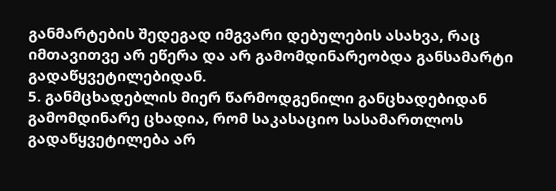განმარტების შედეგად იმგვარი დებულების ასახვა, რაც იმთავითვე არ ეწერა და არ გამომდინარეობდა განსამარტი გადაწყვეტილებიდან.
5. განმცხადებლის მიერ წარმოდგენილი განცხადებიდან გამომდინარე ცხადია, რომ საკასაციო სასამართლოს გადაწყვეტილება არ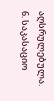აღსრულებულა.
6. საკასაციო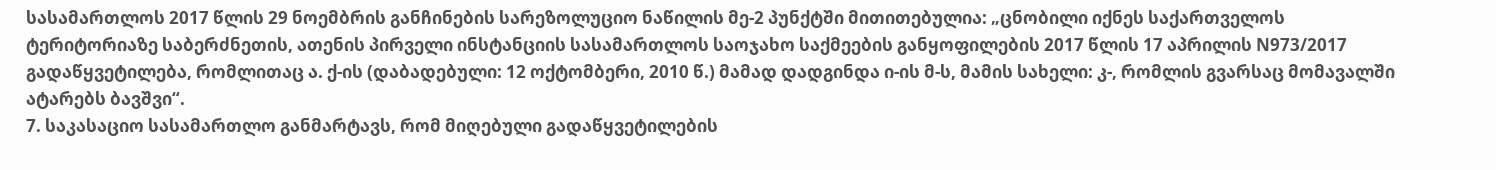სასამართლოს 2017 წლის 29 ნოემბრის განჩინების სარეზოლუციო ნაწილის მე-2 პუნქტში მითითებულია: „ცნობილი იქნეს საქართველოს ტერიტორიაზე საბერძნეთის, ათენის პირველი ინსტანციის სასამართლოს საოჯახო საქმეების განყოფილების 2017 წლის 17 აპრილის N973/2017 გადაწყვეტილება, რომლითაც ა. ქ-ის (დაბადებული: 12 ოქტომბერი, 2010 წ.) მამად დადგინდა ი-ის მ-ს, მამის სახელი: კ-, რომლის გვარსაც მომავალში ატარებს ბავშვი“.
7. საკასაციო სასამართლო განმარტავს, რომ მიღებული გადაწყვეტილების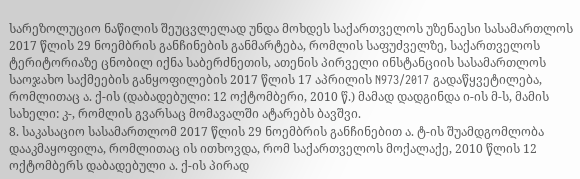სარეზოლუციო ნაწილის შეუცვლელად უნდა მოხდეს საქართველოს უზენაესი სასამართლოს 2017 წლის 29 ნოემბრის განჩინების განმარტება, რომლის საფუძველზე, საქართველოს ტერიტორიაზე ცნობილ იქნა საბერძნეთის, ათენის პირველი ინსტანციის სასამართლოს საოჯახო საქმეების განყოფილების 2017 წლის 17 აპრილის N973/2017 გადაწყვეტილება, რომლითაც ა. ქ-ის (დაბადებული: 12 ოქტომბერი, 2010 წ.) მამად დადგინდა ი-ის მ-ს, მამის სახელი: კ-, რომლის გვარსაც მომავალში ატარებს ბავშვი.
8. საკასაციო სასამართლომ 2017 წლის 29 ნოემბრის განჩინებით ა. ტ-ის შუამდგომლობა დააკმაყოფილა, რომლითაც ის ითხოვდა, რომ საქართველოს მოქალაქე, 2010 წლის 12 ოქტომბერს დაბადებული ა. ქ-ის პირად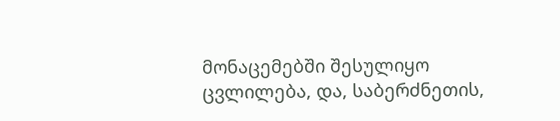მონაცემებში შესულიყო ცვლილება, და, საბერძნეთის,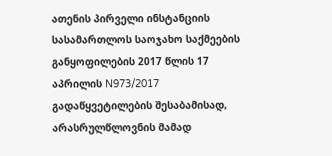ათენის პირველი ინსტანციის სასამართლოს საოჯახო საქმეების განყოფილების 2017 წლის 17 აპრილის N973/2017 გადაწყვეტილების შესაბამისად, არასრულწლოვნის მამად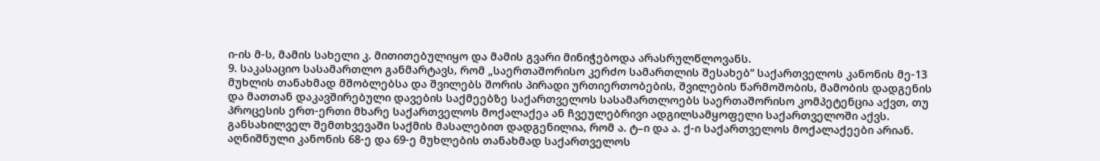ი-ის მ-ს, მამის სახელი კ. მითითებულიყო და მამის გვარი მინიჭებოდა არასრულწლოვანს.
9. საკასაციო სასამართლო განმარტავს, რომ „საერთაშორისო კერძო სამართლის შესახებ“ საქართველოს კანონის მე-13 მუხლის თანახმად მშობლებსა და შვილებს შორის პირადი ურთიერთობების, შვილების წარმოშობის, მამობის დადგენის და მათთან დაკავშირებული დავების საქმეებზე საქართველოს სასამართლოებს საერთაშორისო კომპეტენცია აქვთ, თუ პროცესის ერთ-ერთი მხარე საქართველოს მოქალაქეა ან ჩვეულებრივი ადგილსამყოფელი საქართველოში აქვს. განსახილველ შემთხვევაში საქმის მასალებით დადგენილია, რომ ა. ტ–ი და ა. ქ-ი საქართველოს მოქალაქეები არიან. აღნიშნული კანონის 68-ე და 69-ე მუხლების თანახმად საქართველოს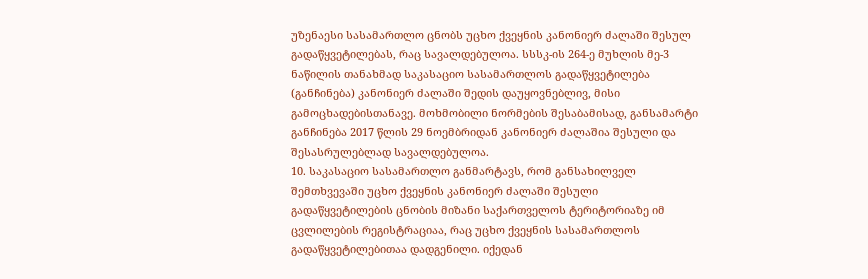უზენაესი სასამართლო ცნობს უცხო ქვეყნის კანონიერ ძალაში შესულ გადაწყვეტილებას, რაც სავალდებულოა. სსსკ-ის 264-ე მუხლის მე-3 ნაწილის თანახმად საკასაციო სასამართლოს გადაწყვეტილება (განჩინება) კანონიერ ძალაში შედის დაუყოვნებლივ, მისი გამოცხადებისთანავე. მოხმობილი ნორმების შესაბამისად, განსამარტი განჩინება 2017 წლის 29 ნოემბრიდან კანონიერ ძალაშია შესული და შესასრულებლად სავალდებულოა.
10. საკასაციო სასამართლო განმარტავს, რომ განსახილველ შემთხვევაში უცხო ქვეყნის კანონიერ ძალაში შესული გადაწყვეტილების ცნობის მიზანი საქართველოს ტერიტორიაზე იმ ცვლილების რეგისტრაციაა, რაც უცხო ქვეყნის სასამართლოს გადაწყვეტილებითაა დადგენილი. იქედან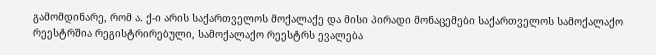გამომდინარე, რომ ა. ქ-ი არის საქართველოს მოქალაქე და მისი პირადი მონაცემები საქართველოს სამოქალაქო რეესტრშია რეგისტრირებული, სამოქალაქო რეესტრს ევალება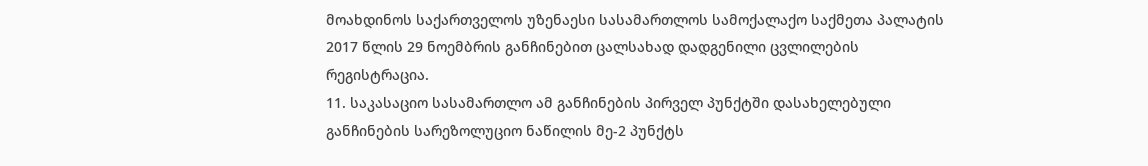მოახდინოს საქართველოს უზენაესი სასამართლოს სამოქალაქო საქმეთა პალატის 2017 წლის 29 ნოემბრის განჩინებით ცალსახად დადგენილი ცვლილების რეგისტრაცია.
11. საკასაციო სასამართლო ამ განჩინების პირველ პუნქტში დასახელებული განჩინების სარეზოლუციო ნაწილის მე-2 პუნქტს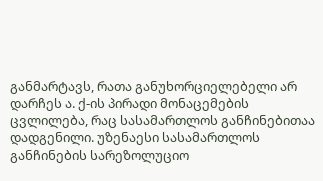განმარტავს, რათა განუხორციელებელი არ დარჩეს ა. ქ-ის პირადი მონაცემების ცვლილება, რაც სასამართლოს განჩინებითაა დადგენილი. უზენაესი სასამართლოს განჩინების სარეზოლუციო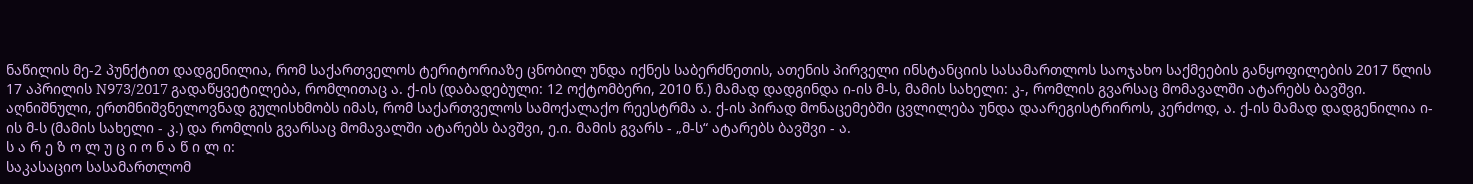ნაწილის მე-2 პუნქტით დადგენილია, რომ საქართველოს ტერიტორიაზე ცნობილ უნდა იქნეს საბერძნეთის, ათენის პირველი ინსტანციის სასამართლოს საოჯახო საქმეების განყოფილების 2017 წლის 17 აპრილის N973/2017 გადაწყვეტილება, რომლითაც ა. ქ-ის (დაბადებული: 12 ოქტომბერი, 2010 წ.) მამად დადგინდა ი-ის მ-ს, მამის სახელი: კ-, რომლის გვარსაც მომავალში ატარებს ბავშვი. აღნიშნული, ერთმნიშვნელოვნად გულისხმობს იმას, რომ საქართველოს სამოქალაქო რეესტრმა ა. ქ-ის პირად მონაცემებში ცვლილება უნდა დაარეგისტრიროს, კერძოდ, ა. ქ-ის მამად დადგენილია ი-ის მ-ს (მამის სახელი - კ.) და რომლის გვარსაც მომავალში ატარებს ბავშვი, ე.ი. მამის გვარს - „მ-ს“ ატარებს ბავშვი - ა.
ს ა რ ე ზ ო ლ უ ც ი ო ნ ა წ ი ლ ი:
საკასაციო სასამართლომ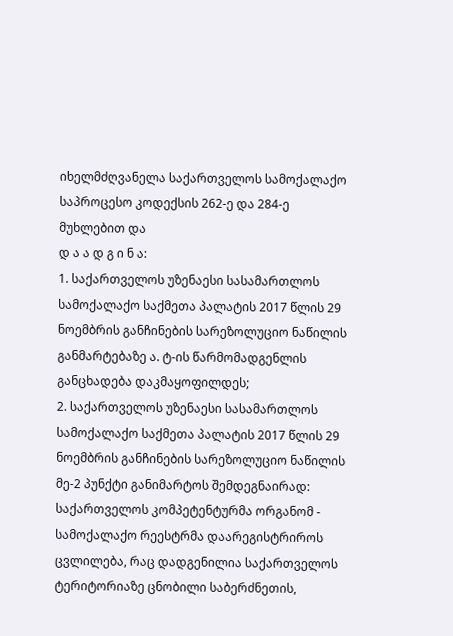იხელმძღვანელა საქართველოს სამოქალაქო საპროცესო კოდექსის 262-ე და 284-ე მუხლებით და
დ ა ა დ გ ი ნ ა:
1. საქართველოს უზენაესი სასამართლოს სამოქალაქო საქმეთა პალატის 2017 წლის 29 ნოემბრის განჩინების სარეზოლუციო ნაწილის განმარტებაზე ა. ტ-ის წარმომადგენლის განცხადება დაკმაყოფილდეს;
2. საქართველოს უზენაესი სასამართლოს სამოქალაქო საქმეთა პალატის 2017 წლის 29 ნოემბრის განჩინების სარეზოლუციო ნაწილის მე-2 პუნქტი განიმარტოს შემდეგნაირად: საქართველოს კომპეტენტურმა ორგანომ - სამოქალაქო რეესტრმა დაარეგისტრიროს ცვლილება, რაც დადგენილია საქართველოს ტერიტორიაზე ცნობილი საბერძნეთის,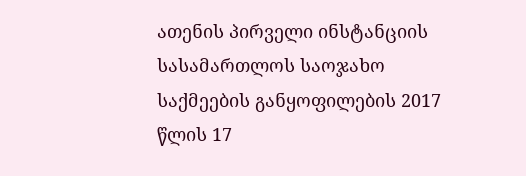ათენის პირველი ინსტანციის სასამართლოს საოჯახო საქმეების განყოფილების 2017 წლის 17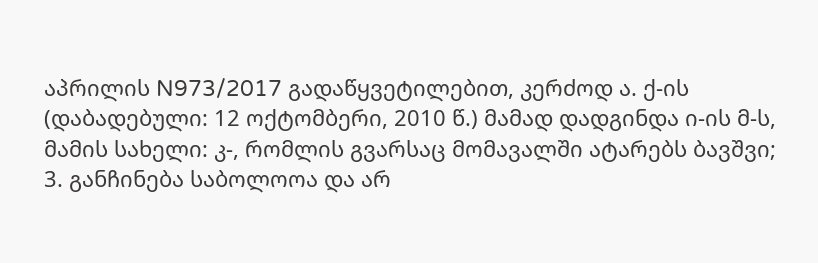აპრილის N973/2017 გადაწყვეტილებით, კერძოდ ა. ქ-ის (დაბადებული: 12 ოქტომბერი, 2010 წ.) მამად დადგინდა ი-ის მ-ს, მამის სახელი: კ-, რომლის გვარსაც მომავალში ატარებს ბავშვი;
3. განჩინება საბოლოოა და არ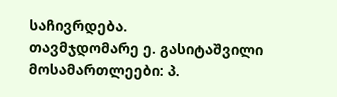საჩივრდება.
თავმჯდომარე ე. გასიტაშვილი
მოსამართლეები: პ.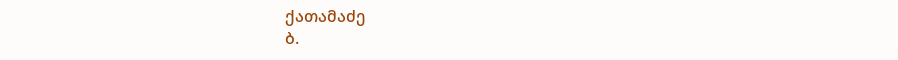ქათამაძე
ბ.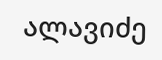ალავიძე